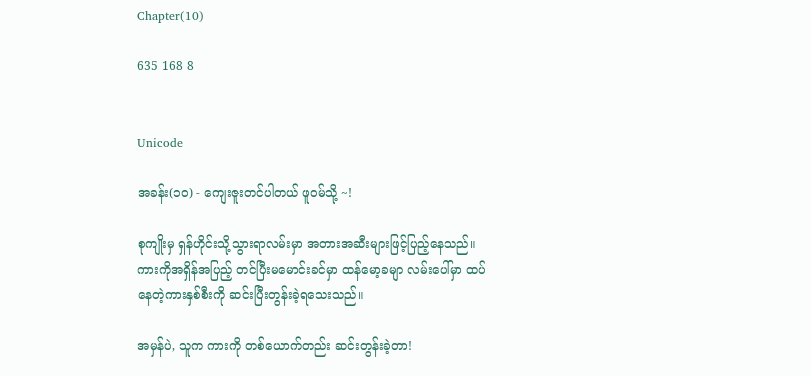Chapter(10)

635 168 8


Unicode

အခန်း(၁၀) - ကျေးဇူးတင်ပါတယ် ဖူဝမ်သို့ ~!

စုကျိုးမှ ရှန်ဟိုင်းသို့သွားရာလမ်းမှာ အတားအဆီးများဖြင့်ပြည့်နေသည်။ ကားကိုအရှိန်အပြည့် တင်ပြီးမမောင်းခင်မှာ ထန်မော့ခမျာ လမ်းပေါ်မှာ ထပ်နေတဲ့ကားနှစ်စီးကို ဆင်းပြီးတွန်းခဲ့ရသေးသည်။

အမှန်ပဲ, သူက ကားကို တစ်ယောက်တည်း ဆင်းတွန်းခဲ့တာ!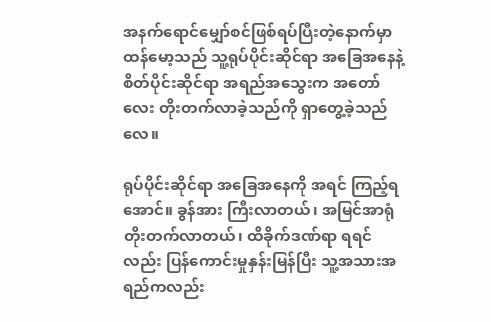အနက်ရောင်မျှော်စင်ဖြစ်ရပ်ပြီးတဲ့နောက်မှာ ထန်မော့သည် သူ့ရုပ်ပိုင်းဆိုင်ရာ အခြေအနေနဲ့ စိတ်ပိုင်းဆိုင်ရာ အရည်အသွေးက အတော်လေး တိုးတက်လာခဲ့သည်ကို ရှာတွေ့ခဲ့သည်လေ။

ရုပ်ပိုင်းဆိုင်ရာ အခြေအနေကို အရင် ကြည့်ရအောင်။ ခွန်အား ကြီးလာတယ်၊ အမြင်အာရုံ တိုးတက်လာတယ်၊ ထိခိုက်ဒဏ်ရာ ရရင်လည်း ပြန်ကောင်းမှုနှန်းမြန်ပြီး သူ့အသားအရည်ကလည်း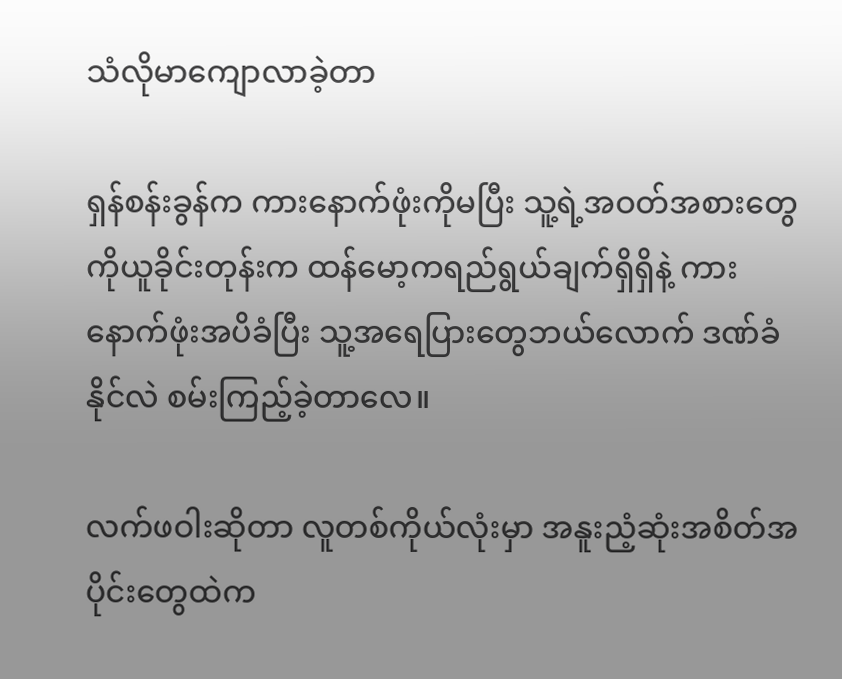သံလိုမာကျောလာခဲ့တာ

ရှန်စန်းခွန်က ကားနောက်ဖုံးကိုမပြီး သူ့ရဲ့အဝတ်အစားတွေကိုယူခိုင်းတုန်းက ထန်မော့ကရည်ရွယ်ချက်ရှိရှိနဲ့ ကားနောက်ဖုံးအပိခံပြီး သူ့အရေပြားတွေဘယ်လောက် ဒဏ်ခံနိုင်လဲ စမ်းကြည့်ခဲ့တာလေ။

လက်ဖဝါးဆိုတာ လူတစ်ကိုယ်လုံးမှာ အနူးညံ့ဆုံးအစိတ်အပိုင်းတွေထဲက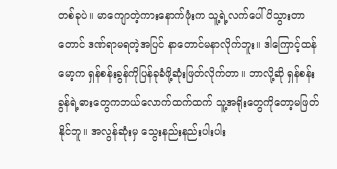တစ်ခုပဲ။ မာကျောတဲ့ကားနောက်ဖုံးက သူ့ရဲ့လက်ပေါ်ပိသွားတာတောင် ဒဏ်ရာမရတဲ့အပြင် နာတောင်မနာလိုက်ဘူး။ ဒါကြောင့်ထန်မော့က ရှန်စန်းခွန်ကိုပြန်ခုခံဖို့ဆုံးဖြတ်လိုက်တာ။ ဘာလို့ဆို ရှန်စန်းခွန်ရဲ့ဓားတွေကဘယ်လောက်ထက်ထက် သူ့အရိုးတွေကိုတော့မဖြတ်နိုင်ဘူ။ အလွန်ဆုံးမှ သွေးနည်းနည်းပါးပါး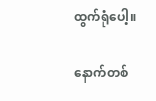ထွက်ရုံပေါ့။

နောက်တစ်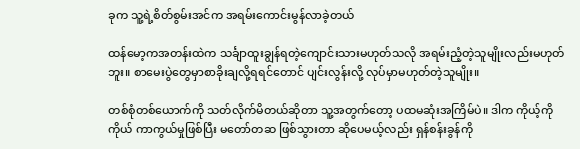ခုက သူ့ရဲ့စိတ်စွမ်းအင်က အရမ်းကောင်းမွန်လာခဲ့တယ်

ထန်မော့ကအတန်းထဲက သင်္ချာထူးချွန်ရတဲ့ကျောင်းသားမဟုတ်သလို အရမ်းညံ့တဲ့သူမျိုးလည်းမဟုတ်ဘူး။ စာမေးပွဲတွေမှာစာခိုးချလို့ရရင်တောင် ပျင်းလွန်းလို့ လုပ်မှာမဟုတ်တဲ့သူမျိုး။

တစ်စုံတစ်ယောက်ကို သတ်လိုက်မိတယ်ဆိုတာ သူ့အတွက်တော့ ပထမဆုံးအကြိမ်ပဲ။ ဒါက ကိုယ့်ကိုကိုယ် ကာကွယ်မှုဖြစ်ပြီး မတော်တဆ ဖြစ်သွားတာ ဆိုပေမယ့်လည်း ရှန်စန်းခွန်ကို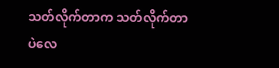သတ်လိုက်တာက သတ်လိုက်တာပဲလေ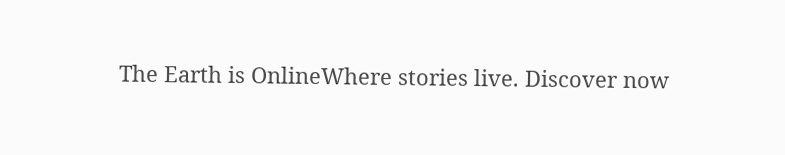The Earth is OnlineWhere stories live. Discover now